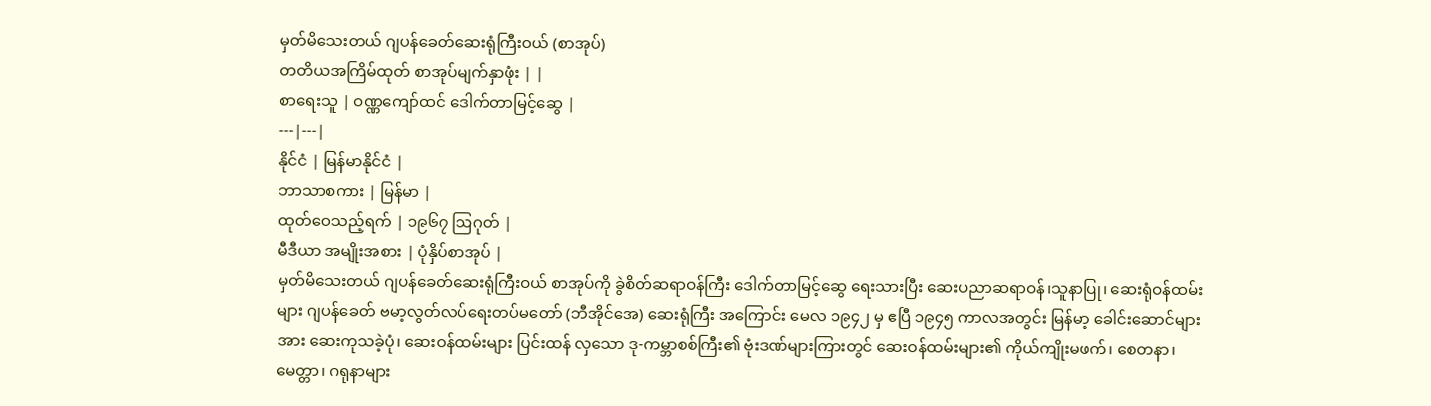မှတ်မိသေးတယ် ဂျပန်ခေတ်ဆေးရုံကြီးဝယ် (စာအုပ်)
တတိယအကြိမ်ထုတ် စာအုပ်မျက်နှာဖုံး | |
စာရေးသူ | ဝဏ္ဏကျော်ထင် ဒေါက်တာမြင့်ဆွေ |
---|---|
နိုင်ငံ | မြန်မာနိုင်ငံ |
ဘာသာစကား | မြန်မာ |
ထုတ်ဝေသည့်ရက် | ၁၉၆၇ ဩဂုတ် |
မီဒီယာ အမျိုးအစား | ပုံနှိပ်စာအုပ် |
မှတ်မိသေးတယ် ဂျပန်ခေတ်ဆေးရုံကြီးဝယ် စာအုပ်ကို ခွဲစိတ်ဆရာဝန်ကြီး ဒေါက်တာမြင့်ဆွေ ရေးသားပြီး ဆေးပညာဆရာဝန်၊သူနာပြု၊ ဆေးရုံဝန်ထမ်းများ ဂျပန်ခေတ် ဗမာ့လွတ်လပ်ရေးတပ်မတော် (ဘီအိုင်အေ) ဆေးရုံကြီး အကြောင်း မေလ ၁၉၄၂ မှ ဧပြီ ၁၉၄၅ ကာလအတွင်း မြန်မာ့ ခေါင်းဆောင်များအား ဆေးကုသခဲ့ပုံ၊ ဆေးဝန်ထမ်းများ ပြင်းထန် လှသော ဒု-ကမ္ဘာစစ်ကြီး၏ ဗုံးဒဏ်များကြားတွင် ဆေးဝန်ထမ်းများ၏ ကိုယ်ကျိုးမဖက်၊ စေတနာ၊ မေတ္တာ၊ ဂရုနာများ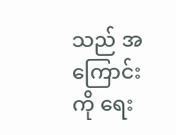သည် အကြောင်းကို ရေး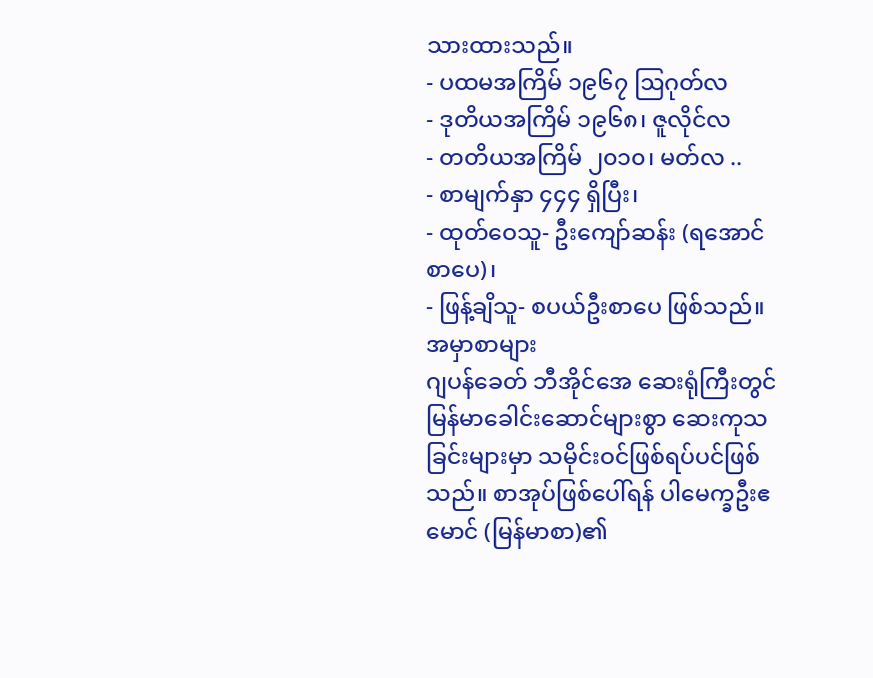သားထားသည်။
- ပထမအကြိမ် ၁၉၆၇ ဩဂုတ်လ
- ဒုတိယအကြိမ် ၁၉၆၈၊ ဇူလိုင်လ
- တတိယအကြိမ် ၂၀၁၀၊ မတ်လ ..
- စာမျက်နှာ ၄၄၄ ရှိပြီး၊
- ထုတ်ဝေသူ- ဦးကျော်ဆန်း (ရအောင်စာပေ)၊
- ဖြန့်ချိသူ- စပယ်ဦးစာပေ ဖြစ်သည်။
အမှာစာများ
ဂျပန်ခေတ် ဘီအိုင်အေ ဆေးရုံကြီးတွင် မြန်မာခေါင်းဆောင်များစွာ ဆေးကုသခြင်းများမှာ သမိုင်းဝင်ဖြစ်ရပ်ပင်ဖြစ်သည်။ စာအုပ်ဖြစ်ပေါ်ရန် ပါမေက္ခဦးဧမောင် (မြန်မာစာ)၏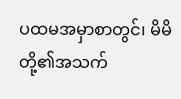ပထမအမှာစာတွင်၊ မိမိတို့၏အသက်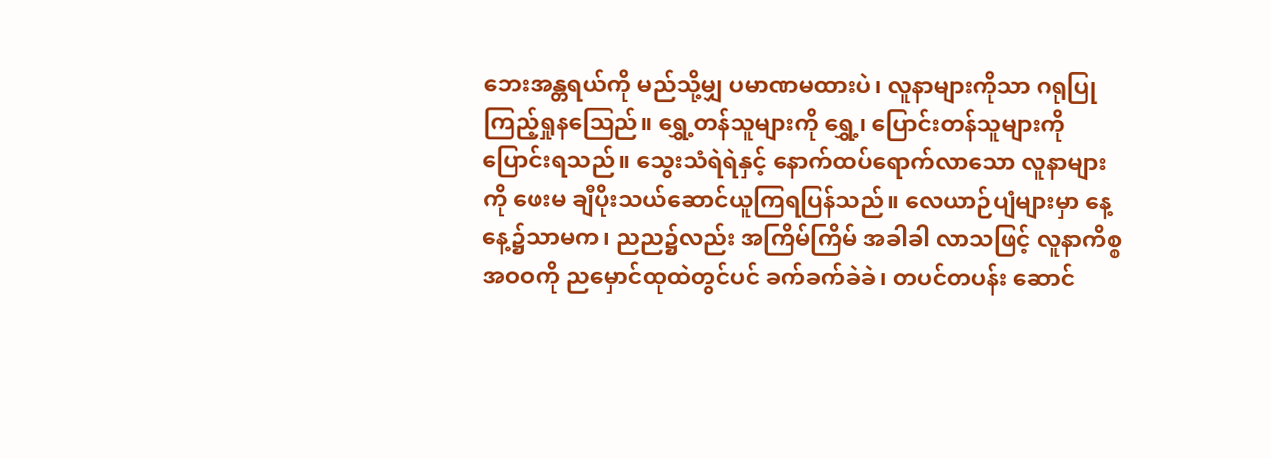ဘေးအန္တရယ်ကို မည်သို့မျှ ပမာဏမထားပဲ၊ လူနာများကိုသာ ဂရုပြုကြည့်ရှုနဩေည်။ ရွှေ့တန်သူများကို ရွှေ့၊ ပြောင်းတန်သူများကို ပြောင်းရသည်။ သွေးသံရဲရဲနှင့် နောက်ထပ်ရောက်လာသော လူနာများကို ဖေးမ ချီပိုးသယ်ဆောင်ယူကြရပြန်သည်။ လေယာဉ်ပျံများမှာ နေ့နေ့၌သာမက၊ ညည၌လည်း အကြိမ်ကြိမ် အခါခါ လာသဖြင့် လူနာကိစ္စ အဝဝကို ညမှောင်ထုထဲတွင်ပင် ခက်ခက်ခဲခဲ၊ တပင်တပန်း ဆောင်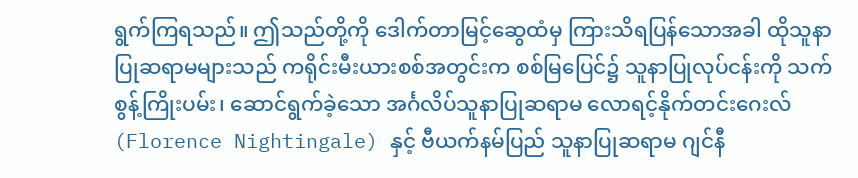ရွက်ကြရသည်။ ဤသည်တို့ကို ဒေါက်တာမြင့်ဆွေထံမှ ကြားသိရပြန်သောအခါ ထိုသူနာပြုဆရာမများသည် ကရိုင်းမီးယားစစ်အတွင်းက စစ်မြပြေင်၌ သူနာပြုလုပ်ငန်းကို သက်စွန့်ကြိုးပမ်း၊ ဆောင်ရွက်ခဲ့သော အင်္ဂလိပ်သူနာပြုဆရာမ လောရင့်နိုက်တင်းဂေးလ် (Florence Nightingale) နှင့် ဗီယက်နမ်ပြည် သူနာပြုဆရာမ ဂျင်နီ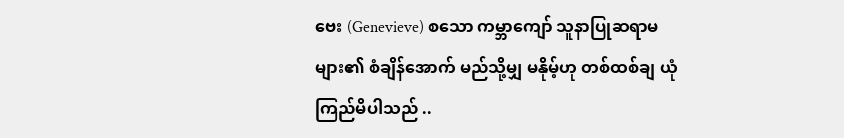ဗေး (Genevieve) စသော ကမ္ဘာကျော် သူနာပြုဆရာမများ၏ စံချိန်အောက် မည်သို့မျှ မနိုမ့်ဟု တစ်ထစ်ချ ယုံကြည်မိပါသည် ..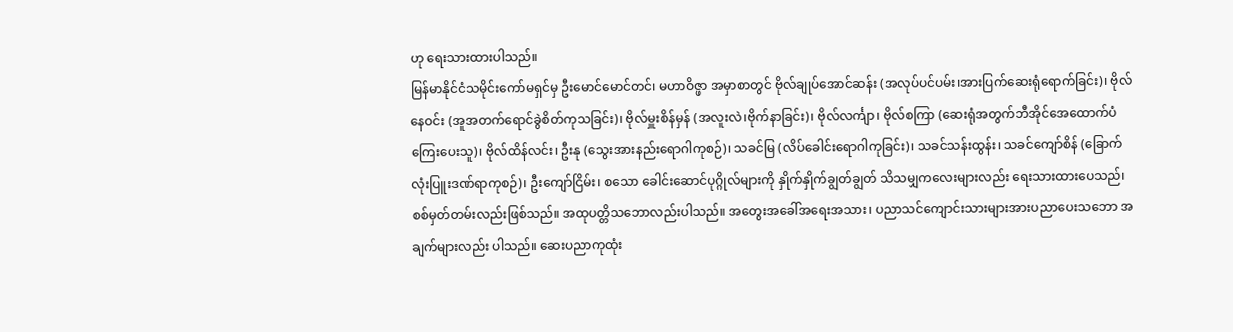ဟု ရေးသားထားပါသည်။
မြန်မာနိုင်ငံသမိုင်းကော်မရှင်မှ ဦးမောင်မောင်တင်၊ မဟာဝိဇ္ဖာ အမှာစာတွင် ဗိုလ်ချုပ်အောင်ဆန်း (အလုပ်ပင်ပမ်း၊အားပြက်ဆေးရုံရောက်ခြင်း)၊ ဗိုလ်နေဝင်း (အူအတက်ရောင်ခွဲစိတ်ကုသခြင်း)၊ ဗိုလ်မှူးစိန်မှန် (အလူးလဲ၊ဗိုက်နာခြင်း)၊ ဗိုလ်လင်္ကျာ၊ ဗိုလ်စကြာ (ဆေးရုံအတွက်ဘီအိုင်အေထောက်ပံကြေးပေးသူ)၊ ဗိုလ်ထိန်လင်း၊ ဦးနု (သွေးအားနည်းရောဂါကုစဉ်)၊ သခင်မြ (လိပ်ခေါင်းရောဂါကုခြင်း)၊ သခင်သန်းထွန်း၊ သခင်ကျော်စိန် (ခြောက်လုံးပြူးဒဏ်ရာကုစဉ်)၊ ဦးကျော်ငြိမ်း၊ စသော ခေါင်းဆောင်ပုဂ္ဂိုလ်များကို နှိုက်နှိုက်ချွတ်ချွတ် သိသမျှကလေးများလည်း ရေးသားထားပေသည်၊ စစ်မှတ်တမ်းလည်းဖြစ်သည်။ အထုပတ္တိသဘောလည်းပါသည်။ အတွေးအခေါ်အရေးအသား၊ ပညာသင်ကျောင်းသားများအားပညာပေးသဘော အချက်များလည်း ပါသည်။ ဆေးပညာကုထုံး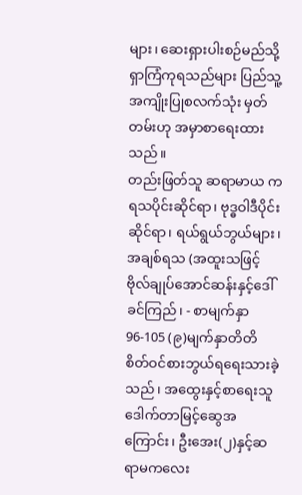များ၊ ဆေးရှားပါးစဉ်မည်သို့ရှာကြံကုရသည်များ ပြည်သူ့အကျိုးပြုစလက်သုံး မှတ်တမ်းဟု အမှာစာရေးထားသည်။
တည်းဖြတ်သူ ဆရာမာယ က ရသပိုင်းဆိုင်ရာ၊ ဗုဒ္ဓဝါဒီပိုင်းဆိုင်ရာ၊ ရယ်ရွယ်ဘွယ်များ၊ အချစ်ရသ (အထူးသဖြင့် ဗိုလ်ချုပ်အောင်ဆန်းနှင့်ဒေါ်ခင်ကြည်၊ - စာမျက်နှာ 96-105 (၉)မျက်နှာတိတိ စိတ်ဝင်စားဘွယ်ရရေးသားခဲ့သည်၊ အထွေးနှင့်စာရေးသူဒေါက်တာမြင့်ဆွေအကြောင်း၊ ဦးအေး(၂)နှင့်ဆရာမကလေး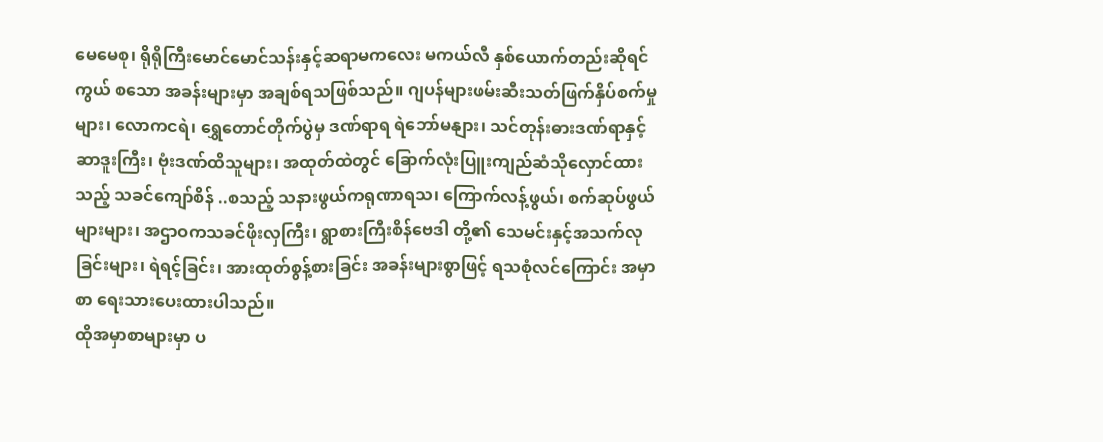မေမေစု၊ ရိုရိုကြီးမောင်မောင်သန်းနှင့်ဆရာမကလေး မကယ်လီ နှစ်ယောက်တည်းဆိုရင်ကွယ် စသော အခန်းများမှာ အချစ်ရသဖြစ်သည်။ ဂျပန်များဖမ်းဆီးသတ်ဖြက်နှိပ်စက်မှုများ၊ လောကငရဲ၊ ရွှေတောင်တိုက်ပွဲမှ ဒဏ်ရာရ ရဲဘော်မနျား၊ သင်တုန်းဓားဒဏ်ရာနှင့်ဆာဒူးကြီး၊ ဗုံးဒဏ်ထိသူများ၊ အထုတ်ထဲတွင် ခြောက်လုံးပြူးကျည်ဆံသိုလှောင်ထားသည့် သခင်ကျော်စိန် ..စသည့် သနားဖွယ်ကရုဏာရသ၊ ကြောက်လန့်ဖွယ်၊ စက်ဆုပ်ဖွယ်များများ၊ အဌာဝကသခင်ဖိုးလှကြီး၊ ရွာစားကြီးစိန်ဗေဒါ တို့၏ သေမင်းနှင့်အသက်လုခြင်းများ၊ ရဲရင့်ခြင်း၊ အားထုတ်စွန့်စားခြင်း အခန်းများစွာဖြင့် ရသစုံလင်ကြောင်း အမှာစာ ရေးသားပေးထားပါသည်။
ထိုအမှာစာများမှာ ပ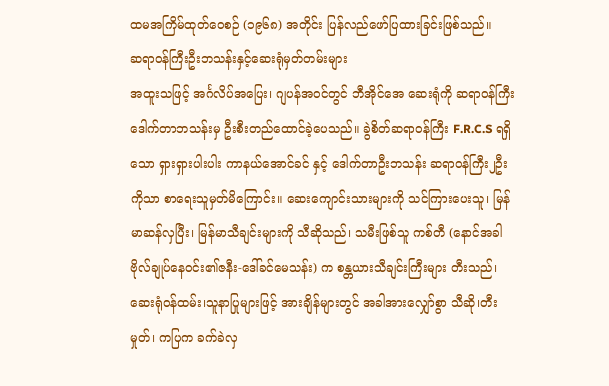ထမအကြိမ်ထုတ်ဝေစဉ် (၁၉၆၈) အတိုင်း ပြန်လည်ဖော်ပြထားခြင်းဖြစ်သည်။
ဆရာဝန်ကြီးဦးဘသန်းနှင့်ဆေးရုံမှတ်တမ်းများ
အထူးသဖြင့် အင်္ဂလိပ်အပြေး၊ ဂျပန်အဝင်တွင် ဘီအိုင်အေ ဆေးရုံကို ဆရာဝန်ကြီးဒေါက်တာဘသန်းမှ ဦးစီးတည်ထောင်ခဲ့ပေသည်။ ခွဲစိတ်ဆရာဝန်ကြီး F.R.C.S ရရှိသော ရှားရှားပါးပါး ကာနယ်အောင်ခင် နှင့် ဒေါက်တာဦးဘသန်း ဆရာဝန်ကြီး၂ဦးကိုသာ စာရေးသူမှတ်မိကြောင်း။ ဆေးကျောင်းသားများကို သင်ကြားပေးသူ၊ မြန်မာဆန်လှပြီး၊ မြန်မာသီချင်းများကို သီဆိုသည်၊ သမီးဖြစ်သူ ကစ်တီ (နောင်အခါ ဗိုလ်ချုပ်နေဝင်း၏ဇနီး-ဒေါ်ခင်မေသန်း) က စန္တယားသီချင်းကြီးများ တီးသည်၊ ဆေးရုံဝန်ထမ်း၊သူနာပြုများဖြင့် အားချိန်များတွင် အခါအားလျှော်စွာ သီဆို၊တီးမှုတ်၊ ကပြက ခက်ခဲလှ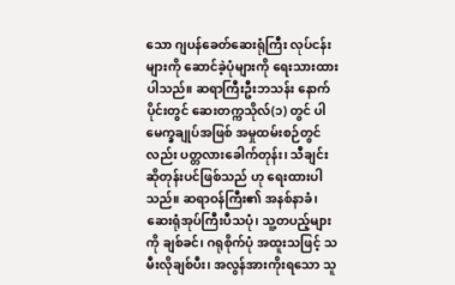သော ဂျပန်ခေတ်ဆေးရုံကြီး လုပ်ငန်းများကို ဆောင်ခဲ့ပုံများကို ရေးသားထားပါသည်။ ဆရာကြီးဦးဘသန်း နောက်ပိုင်းတွင် ဆေးတက္ကသိုလ်(၁) တွင် ပါမေက္ခချုပ်အဖြစ် အမှုထမ်းစဉ်တွင်လည်း ပတ္တလားခေါက်တုန်း၊ သီချင်းဆိုတုန်းပင်ဖြစ်သည် ဟု ရေးထားပါသည်။ ဆရာဝန်ကြီး၏ အနစ်နာခံ၊ ဆေးရုံအုပ်ကြီးပီသပုံ၊ သူ့တပည့်များကို ချစ်ခင်၊ ဂရုစိုက်ပုံ အထူးသဖြင့် သမီးလိုချစ်ပီး၊ အလွန်အားကိုးရသော သူ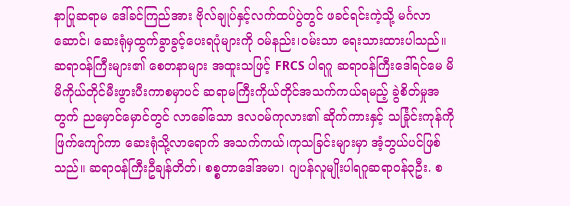နာပြုဆရာမ ဒေါ်ခင်ကြည်အား ဗိုလ်ချုပ်နှင့်လက်ထပ်ပွဲတွင် ဖခင်ရင်းကဲ့သို့ မင်္ဂလာဆောင်၊ ဆေးရုံမှထွက်ခွာခွင့်ပေးရပုံများကို ဝမ်နည်း၊ဝမ်းသာ ရေးသားထားပါသည်။ ဆရာဝန်ကြီးများ၏ စေတနာများ အထူးသဖြင့် FRCS ပါရဂူ ဆရာဝန်ကြီးဒေါ်ရင်မေ မိမိကိုယ်တိုင်မီးဖွားပီးကာစမှာပင် ဆရာမကြီးကိုယ်တိုင်အသက်ကယ်ရမည့် ခွဲစိတ်မှုအတွက် ညမှောင်မှောင်တွင် လာခေါ်သော ဒလဝမ်ကုလား၏ ဆိုက်ကားနှင့် သင်္ခြုင်းကုန်ကိုဖြက်ကျော်ကာ ဆေးရုံသို့လာရောက် အသက်ကယ်၊ကုသခြင်းများမှာ အံ့ဘွယ်ပင်ဖြစ်သည်။ ဆရာဝန်ကြီးဦချန်တိတ်၊ စစ္စတာဒေါ်အမာ၊ ဂျပန်လူမျိုးပါရဂူဆရာဝန်၃ဦး. စ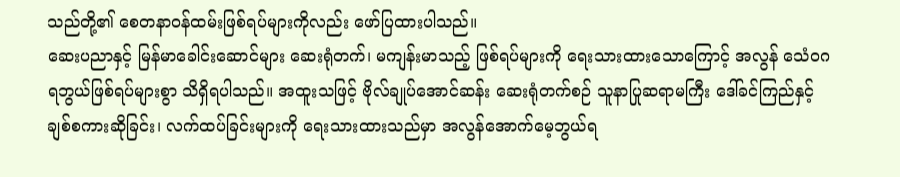သည်တို့၏ စေတနာဝန်ထမ်းဖြစ်ရပ်များကိုလည်း ဖော်ပြထားပါသည်။
ဆေးပညာနှင့် မြန်မာခေါင်းဆောင်များ ဆေးရုံတက်၊ မကျန်းမာသည့် ဖြစ်ရပ်များကို ရေးသားထားသောကြောင့် အလွန် သေံဝဂရဘွယ်ဖြစ်ရပ်များစွာ သိရှိရပါသည်။ အထူးသဖြင့် ဗိုလ်ချုပ်အောင်ဆန်း ဆေးရုံတက်စဉ် သူနာပြုဆရာမကြီး ဒေါ်ခင်ကြည်နှင့် ချစ်စကားဆိုခြင်း၊ လက်ထပ်ခြင်းများကို ရေးသားထားသည်မှာ အလွန်အောက်မေ့ဘွယ်ရ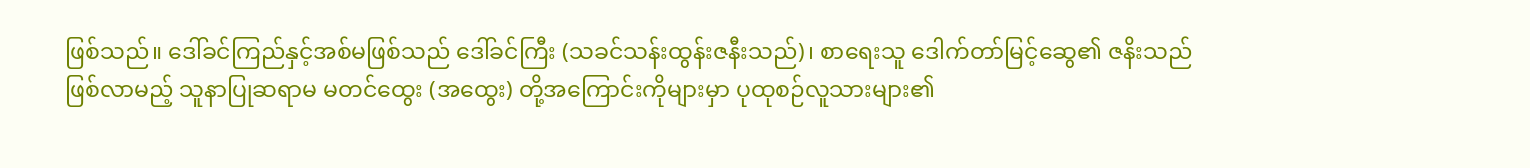ဖြစ်သည်။ ဒေါ်ခင်ကြည်နှင့်အစ်မဖြစ်သည် ဒေါ်ခင်ကြီး (သခင်သန်းထွန်းဇနီးသည်)၊ စာရေးသူ ဒေါက်တာ်မြင့်ဆွေ၏ ဇနိးသည်ဖြစ်လာမည့် သူနာပြုဆရာမ မတင်ထွေး (အထွေး) တို့အကြောင်းကိုများမှာ ပုထုစဉ်လူသားများ၏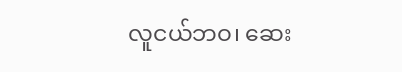လူငယ်ဘဝ၊ ဆေး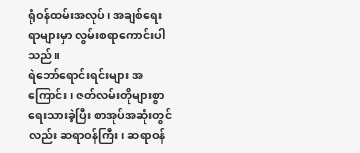ရုံဝန်ထမ်းအလုပ်၊ အချစ်ရေးရာများမှာ လွမ်းစရာကောင်းပါသည်။
ရဲဘော်ရောင်းရင်းများ အကြောင်း၊ ဇတ်လမ်းတိုများစွာရေးသားခဲ့ပြီး စာအုပ်အဆုံးတွင်လည်း ဆရာဝန်ကြီး၊ ဆရာဝန်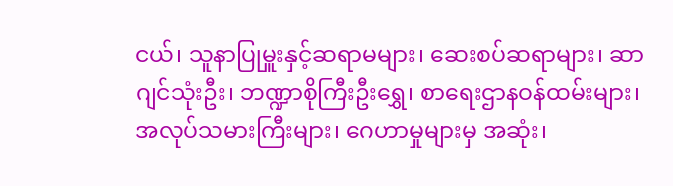ငယ်၊ သူနာပြုမှူးနှင့်ဆရာမများ၊ ဆေးစပ်ဆရာများ၊ ဆာဂျင်သုံးဦး၊ ဘဏ္ဍာစိုကြီးဦးရွှေ၊ စာရေးဌာနဝန်ထမ်းများ၊ အလုပ်သမားကြီးများ၊ ဂေဟာမှုများမှ အဆုံး၊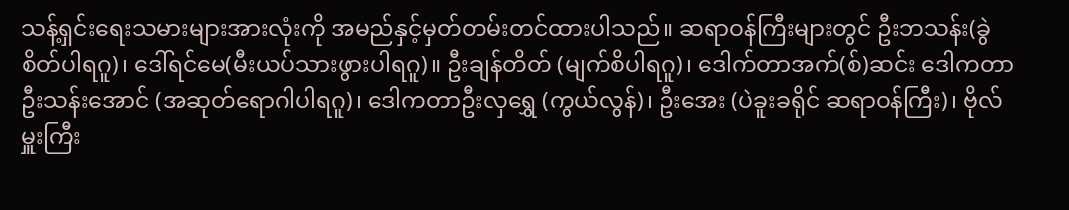သန့်ရှင်းရေးသမားများအားလုံးကို အမည်နှင့်မှတ်တမ်းတင်ထားပါသည်။ ဆရာဝန်ကြီးများတွင် ဦးဘသန်း(ခွဲစိတ်ပါရဂူ)၊ ဒေါ်ရင်မေ(မီးယပ်သားဖွားပါရဂူ)။ ဦးချန်တိတ် (မျက်စိပါရဂူ)၊ ဒေါက်တာအက်(စ်)ဆင်း ဒေါကတာဦးသန်းအောင် (အဆုတ်ရောဂါပါရဂူ)၊ ဒေါကတာဦးလှရွှေ (ကွယ်လွန်)၊ ဦးအေး (ပဲခူးခရိုင် ဆရာဝန်ကြီး)၊ ဗိုလ်မှူးကြီး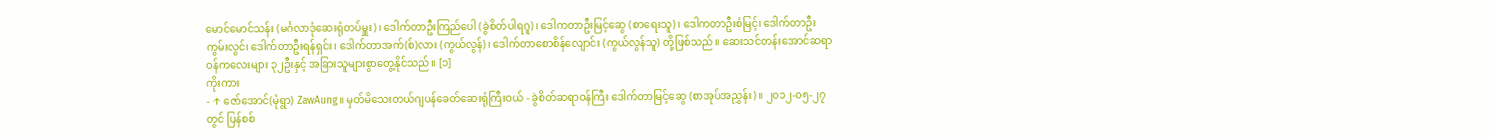မောင်မောင်သန်း (မင်္ဂလာဒုံဆေးရုံတပ်မှူး)၊ ဒေါက်တာဦးကြည်ပေါ (ခွဲစိတ်ပါရဂူ)၊ ဒေါကတာဦးမြင့်ဆွေ (စာရေးသူ)၊ ဒေါကတာဦးစံမြင့်၊ ဒေါက်တာဦးကွမ်းလွင်၊ ဒေါက်တာဦးရန်ရှင်း၊ ဒေါက်တာအက်(စ်)လား (ကွယ်လွန်)၊ ဒေါက်တာစောစိန်လျောင်း (ကွယ်လွန်သူ) တို့ဖြစ်သည်။ ဆေးသင်တန်းအောင်ဆရာဝန်ကလေးများ ၃၂ဦးနှင့် အခြားသူများစွာတွေ့နိုင်သည်။ [၁]
ကိုးကား
- ↑ ဇော်အောင်(မုံရွာ) ZawAung။ မှတ်မိသေးတယ်ဂျပန်ခေတ်ဆေးရုံကြီးဝယ် - ခွဲစိတ်ဆရာဝန်ကြီး ဒေါက်တာမြင့်ဆွေ (စာအုပ်အညွှန်း)။ ၂၀၁၂-၀၅-၂၇ တွင် ပြန်စစ်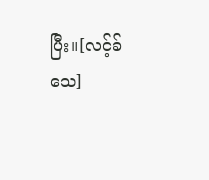ပြီး။[လင့်ခ်သေ]